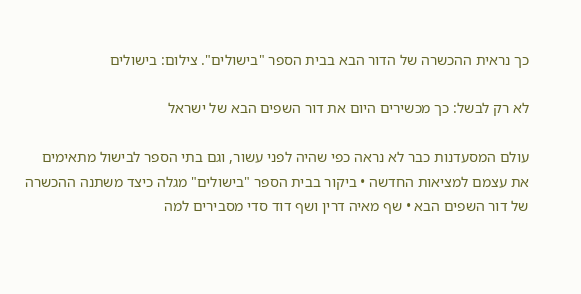כך נראית ההכשרה של הדור הבא בבית הספר "בישולים". צילום: בישולים

לא רק לבשל: כך מכשירים היום את דור השפים הבא של ישראל

עולם המסעדנות כבר לא נראה כפי שהיה לפני עשור, וגם בתי הספר לבישול מתאימים את עצמם למציאות החדשה • ביקור בבית הספר "בישולים" מגלה כיצד משתנה ההכשרה של דור השפים הבא • שף מאיה דרין ושף דוד סדי מסבירים למה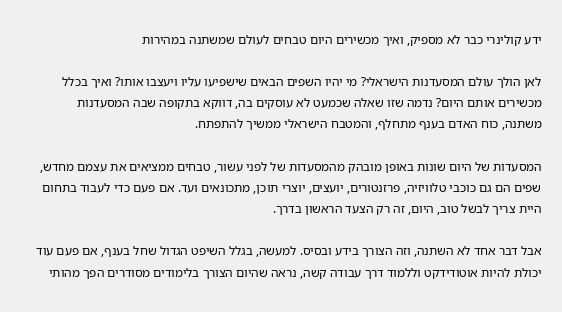ידע קולינרי כבר לא מספיק, ואיך מכשירים היום טבחים לעולם שמשתנה במהירות

לאן הולך עולם המסעדנות הישראלי? מי יהיו השפים הבאים שישפיעו עליו ויעצבו אותו? ואיך בכלל מכשירים אותם היום? נדמה שזו שאלה שכמעט לא עוסקים בה, דווקא בתקופה שבה המסעדנות משתנה, כוח האדם בענף מתחלף, והמטבח הישראלי ממשיך להתפתח.

המסעדות של היום שונות באופן מובהק מהמסעדות של לפני עשור, טבחים ממציאים את עצמם מחדש, שפים הם גם כוכבי טלוויזיה, פרזנטורים, יועצים, יוצרי תוכן, מתכונאים ועד. אם פעם כדי לעבוד בתחום היית צריך לבשל טוב, היום, זה רק הצעד הראשון בדרך.

אבל דבר אחד לא השתנה, וזה הצורך בידע ובסיס. למעשה, בגלל השיפט הגדול שחל בענף, אם פעם עוד יכולת להיות אוטודידקט וללמוד דרך עבודה קשה, נראה שהיום הצורך בלימודים מסודרים הפך מהותי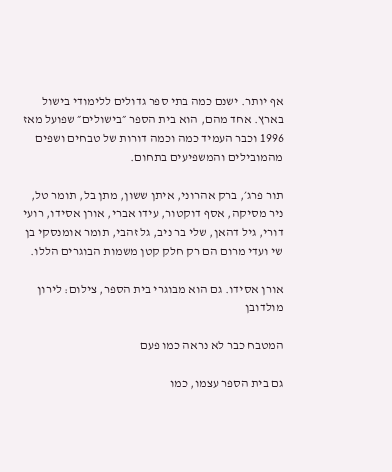אף יותר. ישנם כמה בתי ספר גדולים ללימודי בישול בארץ. אחד מהם, הוא בית הספר ״בישולים״ שפועל מאז 1996 וכבר העמיד כמה וכמה דורות של טבחים ושפים מהמובילים והמשפיעים בתחום.

תור פרג׳, ברק אהרוני, איתן ששון, מתן בל, תומר טל, ניר מסיקה, אסף דוקטור, עידו אברי, אורן אסידו, רועי דורי, גיל דהאן, שלי בר ניב, גל זהבי, תומר אומנסקי בן שי ועדי מרום הם רק חלק קטן משמות הבוגרים הללו.

אורן אסידו. גם הוא מבוגרי בית הספר, צילום: לירון מולדובן

המטבח כבר לא נראה כמו פעם

גם בית הספר עצמו, כמו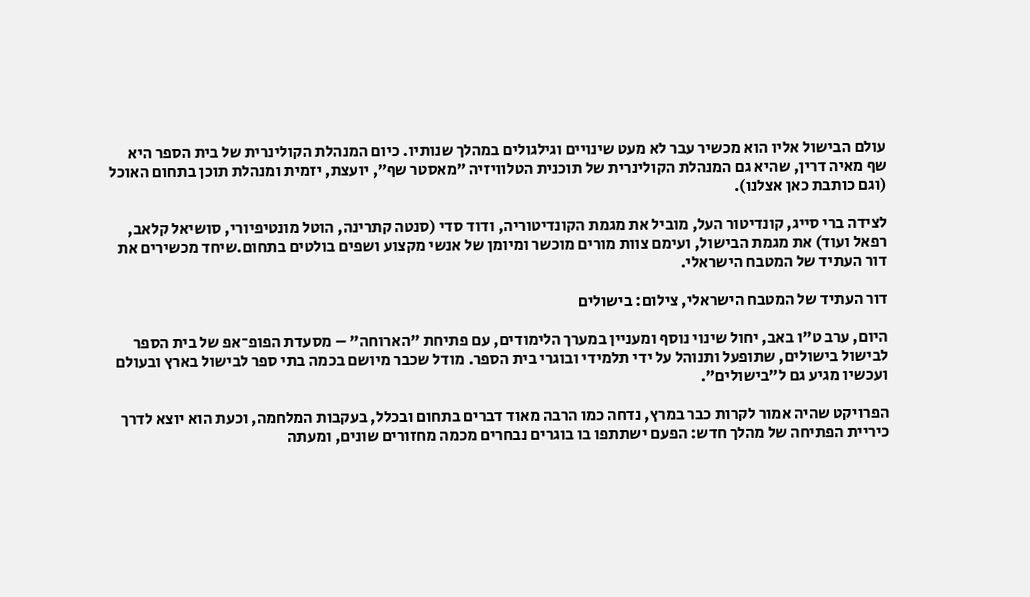עולם הבישול אליו הוא מכשיר עבר לא מעט שינויים וגילגולים במהלך שנותיו. כיום המנהלת הקולינרית של בית הספר היא שף מאיה דרין, שהיא גם המנהלת הקולינרית של תוכנית הטלוויזיה ״מאסטר שף״, יועצת, יזמית ומנהלת תוכן בתחום האוכל (וגם כותבת כאן אצלנו).

לצידה ברי סייג, קונדיטור העל, מוביל את מגמת הקונדיטוריה, ודוד סדי (סנטה קתרינה, הוטל מונטיפיורי, סושיאל קלאב, רפאל ועוד) את מגמת הבישול, ועימם צוות מורים מוכשר ומיומן של אנשי מקצוע ושפים בולטים בתחום.שיחד מכשירים את דור העתיד של המטבח הישראלי.

דור העתיד של המטבח הישראלי, צילום: בישולים

היום, ערב ט"ו באב, יחול שינוי נוסף ומעניין במערך הלימודים, עם פתיחת "הארוחה" – מסעדת הפופ־אפ של בית הספר לבישול בישולים, שתופעל ותנוהל על ידי תלמידי ובוגרי בית הספר. מודל שכבר מיושם בכמה בתי ספר לבישול בארץ ובעולם ועכשיו מגיע גם ל״בישולים״.

הפרויקט שהיה אמור לקרות כבר במרץ, נדחה כמו הרבה מאוד דברים בתחום ובכלל, בעקבות המלחמה, וכעת הוא יוצא לדרך כיריית הפתיחה של מהלך חדש: הפעם ישתתפו בו בוגרים נבחרים מכמה מחזורים שונים, ומעתה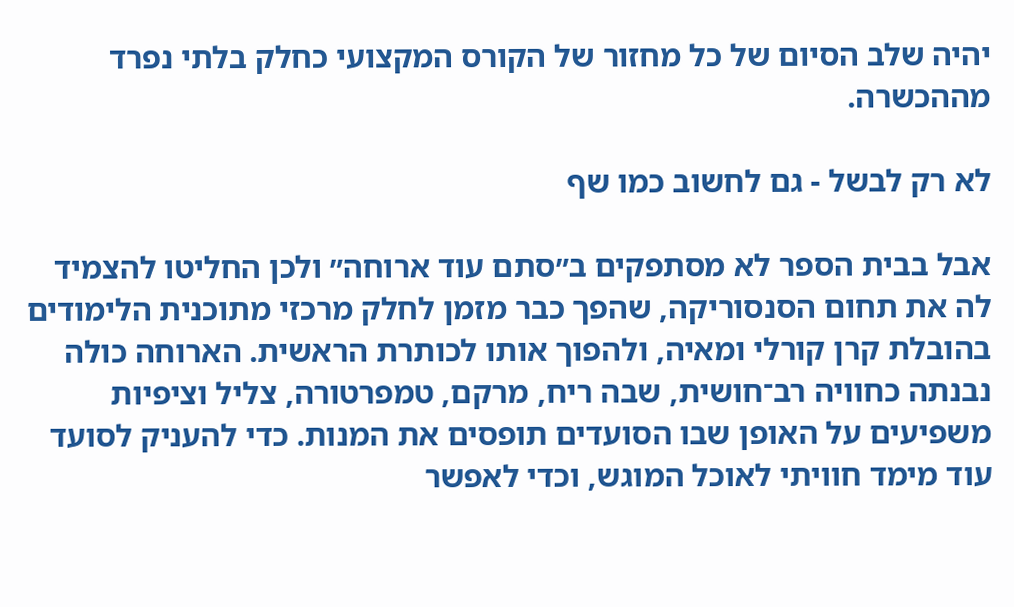יהיה שלב הסיום של כל מחזור של הקורס המקצועי כחלק בלתי נפרד מההכשרה.

לא רק לבשל - גם לחשוב כמו שף

אבל בבית הספר לא מסתפקים ב״סתם עוד ארוחה״ ולכן החליטו להצמיד לה את תחום הסנסוריקה, שהפך כבר מזמן לחלק מרכזי מתוכנית הלימודים בהובלת קרן קורלי ומאיה, ולהפוך אותו לכותרת הראשית. הארוחה כולה נבנתה כחוויה רב־חושית, שבה ריח, מרקם, טמפרטורה, צליל וציפיות משפיעים על האופן שבו הסועדים תופסים את המנות. כדי להעניק לסועד עוד מימד חוויתי לאוכל המוגש, וכדי לאפשר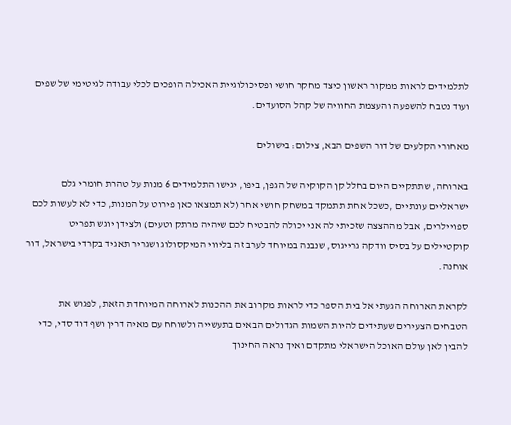לתלמידים לראות ממקור ראשון כיצד מחקר חושי ופסיכולוגיית האכילה הופכים לכלי עבודה לגיטימי של שפים ועוד נטבח להשפעה והעצמת החוויה של קהל הסועדים.

מאחורי הקלעים של דור השפים הבא, צילום: בישולים

בארוחה, שתתקיים היום בחלל קן הקוקיה של הגפן, ביפו, יגישו התלמידים 6 מנות על טהרת חומרי גלם ישראליים עונתיים ,כשכל אחת תתמקד במשחק חושי אחר (לא תמצאו כאן פירוט על המנות, כדי לא לעשות לכם ספויילרים, אבל מההצצה שזכיתי לה אני יכולה להבטיח לכם שיהיה מרתק וטעים) ולצידן יוגש תפריט קוקטיילים על בסיס וודקה גרייגוס, שנבנה במיוחד לערב זה בליווי המיקסולוג ושגריר תאגיד בקרדי בישראל, דור אוחנה.

לקראת הארוחה הגעתי אל בית הספר כדי לראות מקרוב את ההכנות לארוחה המיוחדת הזאת, לפגוש את הטבחים הצעירים שעתידים להיות השמות הגדולים הבאים בתעשייה ולשוחח עם מאיה דרין ושף דוד סדי, כדי להבין לאן עולם האוכל הישראלי מתקדם ואיך נראה החינוך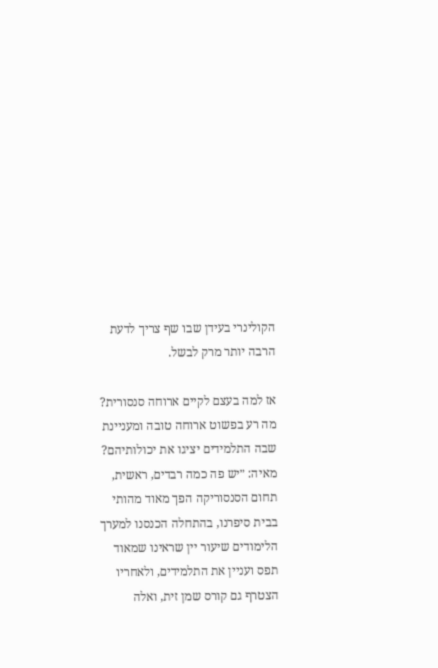הקולינרי בעידן שבו שף צריך לדעת הרבה יותר מרק לבשל.

אז למה בעצם לקיים ארוחה סנסורית? מה רע בפשוט ארוחה טובה ומעניינת שבה התלמידים יציגו את יכולותיהם?
מאיה: ״יש פה כמה רבדים, ראשית, תחום הסנסוריקה הפך מאוד מהותי בבית סיפרנו, בהתחלה הכנסנו למערך הלימודים שיעור יין שראינו שמאוד תפס ועניין את התלמידים, ולאחריו הצטרף גם קורס שמן זית, ואלה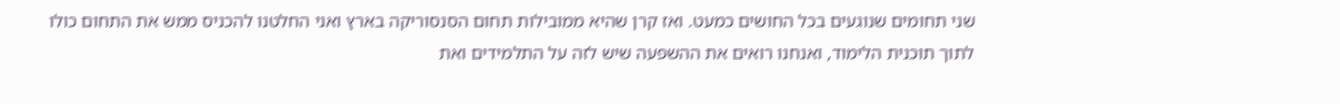שני תחומים שנוגעים בכל החושים כמעט. ואז קרן שהיא ממובילות תחום הסנסוריקה בארץ ואני החלטנו להכניס ממש את התחום כולו לתוך תוכנית הלימוד, ואנחנו רואים את ההשפעה שיש לזה על התלמידים ואת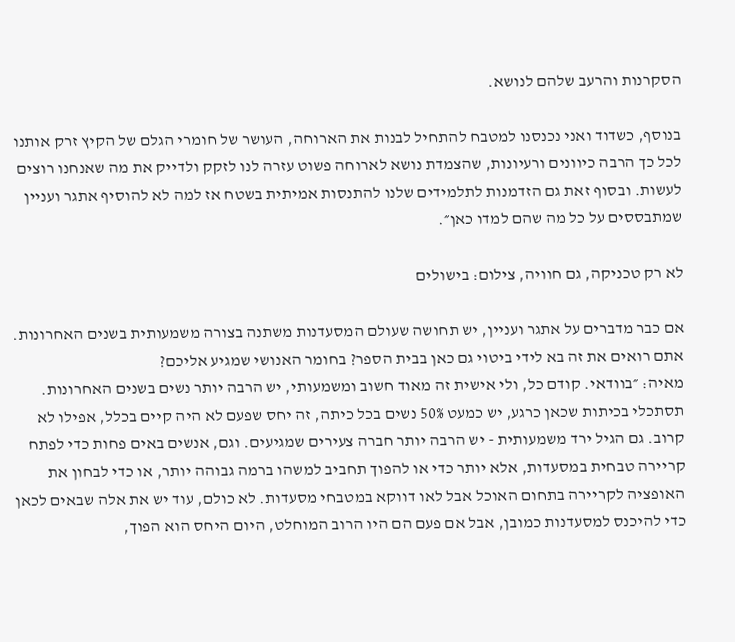הסקרנות והרעב שלהם לנושא.

בנוסף, כשדוד ואני נכנסנו למטבח להתחיל לבנות את הארוחה, העושר של חומרי הגלם של הקיץ זרק אותנו לכל כך הרבה כיוונים ורעיונות, שהצמדת נושא לארוחה פשוט עזרה לנו לזקק ולדייק את מה שאנחנו רוצים לעשות. ובסוף זאת גם הזדמנות לתלמידים שלנו להתנסות אמיתית בשטח אז למה לא להוסיף אתגר ועניין שמתבססים על כל מה שהם למדו כאן״.

לא רק טכניקה, גם חוויה, צילום: בישולים

אם כבר מדברים על אתגר ועניין, יש תחושה שעולם המסעדנות משתנה בצורה משמעותית בשנים האחרונות. אתם רואים את זה בא לידי ביטוי גם כאן בבית הספר? בחומר האנושי שמגיע אליכם?
מאיה: ״בוודאי. קודם כל, ולי אישית זה מאוד חשוב ומשמעותי, יש הרבה יותר נשים בשנים האחרונות. תסתכלי בכיתות שכאן כרגע, יש כמעט 50% נשים בכל כיתה, זה יחס שפעם לא היה קיים בכלל, אפילו לא קרוב. גם הגיל ירד משמעותית - יש הרבה יותר חברה צעירים שמגיעים. וגם, אנשים באים פחות כדי לפתח קריירה טבחית במסעדות, אלא יותר כדי או להפוך תחביב למשהו ברמה גבוהה יותר, או כדי לבחון את האופציה לקריירה בתחום האוכל אבל לאו דווקא במטבחי מסעדות. לא כולם, עוד יש את אלה שבאים לכאן כדי להיכנס למסעדנות כמובן, אבל אם פעם הם היו הרוב המוחלט, היום היחס הוא הפוך,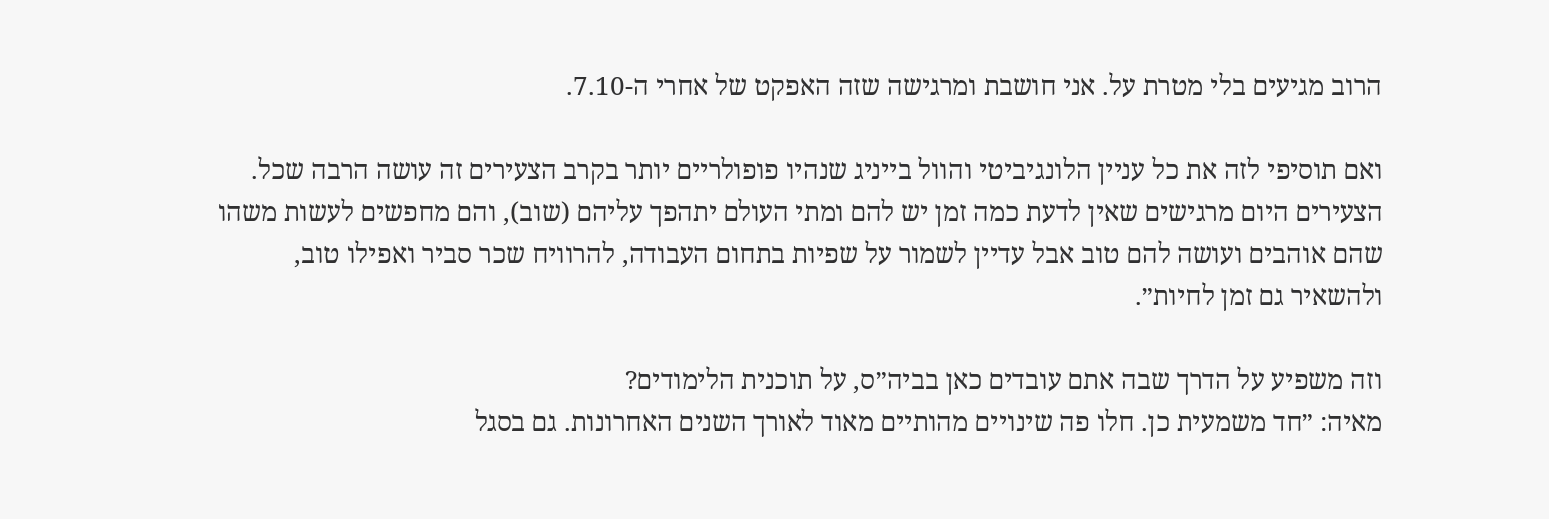הרוב מגיעים בלי מטרת על. אני חושבת ומרגישה שזה האפקט של אחרי ה-7.10.

ואם תוסיפי לזה את כל עניין הלונגיביטי והוול בייניג שנהיו פופולריים יותר בקרב הצעירים זה עושה הרבה שכל. הצעירים היום מרגישים שאין לדעת כמה זמן יש להם ומתי העולם יתהפך עליהם (שוב), והם מחפשים לעשות משהו שהם אוהבים ועושה להם טוב אבל עדיין לשמור על שפיות בתחום העבודה, להרוויח שכר סביר ואפילו טוב, ולהשאיר גם זמן לחיות״.

וזה משפיע על הדרך שבה אתם עובדים כאן בביה״ס, על תוכנית הלימודים?
מאיה: ״חד משמעית כן. חלו פה שינויים מהותיים מאוד לאורך השנים האחרונות. גם בסגל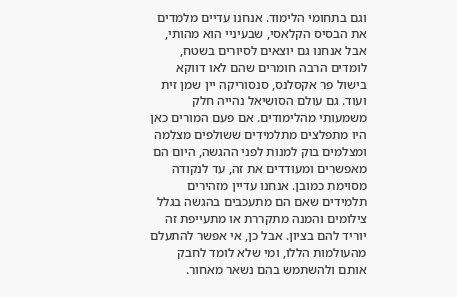וגם בתחומי הלימוד. אנחנו עדיים מלמדים את הבסיס הקלאסי, שבעיניי הוא מהותי, אבל אנחנו גם יוצאים לסיורים בשטח, לומדים הרבה חומרים שהם לאו דווקא בישול פר אקסלנס, סנסוריקה יין שמן זית ועוד. גם עולם הסושיאל נהייה חלק משמעותי מהלימודים. אם פעם המורים כאן היו מתפלצים מתלמידים ששולפים מצלמה ומצלמים בוק למנות לפני ההגשה, היום הם מאפשרים ומעודדים את זה, עד לנקודה מסוימת כמובן. אנחנו עדיין מזהירים תלמידים שאם הם מתעכבים בהגשה בגלל צילומים והמנה מתקררת או מתעייפת זה יוריד להם בציון. אבל כן, אי אפשר להתעלם מהעולמות הללו, ומי שלא לומד לחבק אותם ולהשתמש בהם נשאר מאחור.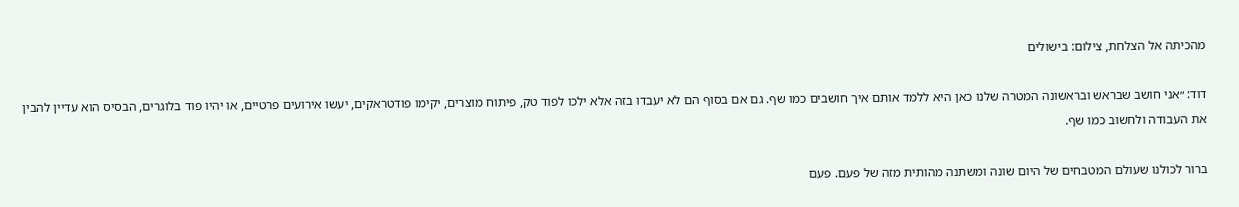מהכיתה אל הצלחת, צילום: בישולים

דוד: ״אני חושב שבראש ובראשונה המטרה שלנו כאן היא ללמד אותם איך חושבים כמו שף. גם אם בסוף הם לא יעבדו בזה אלא ילכו לפוד טק, פיתוח מוצרים, יקימו פודטראקים, יעשו אירועים פרטיים, או יהיו פוד בלוגרים, הבסיס הוא עדיין להבין את העבודה ולחשוב כמו שף.

ברור לכולנו שעולם המטבחים של היום שונה ומשתנה מהותית מזה של פעם. פעם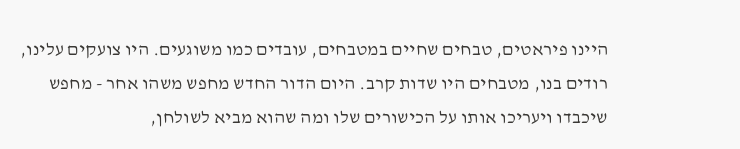היינו פיראטים, טבחים שחיים במטבחים, עובדים כמו משוגעים. היו צועקים עלינו, רודים בנו, מטבחים היו שדות קרב. היום הדור החדש מחפש משהו אחר - מחפש שיכבדו ויעריכו אותו על הכישורים שלו ומה שהוא מביא לשולחן,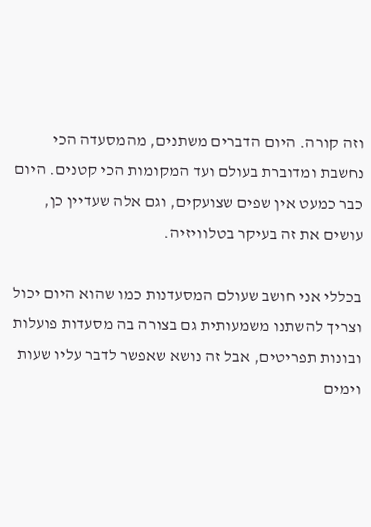וזה קורה. היום הדברים משתנים, מהמסעדה הכי נחשבת ומדוברת בעולם ועד המקומות הכי קטנים. היום כבר כמעט אין שפים שצועקים, וגם אלה שעדיין כן, עושים את זה בעיקר בטלוויזיה.

בכללי אני חושב שעולם המסעדנות כמו שהוא היום יכול וצריך להשתנו משמעותית גם בצורה בה מסעדות פועלות ובונות תפריטים, אבל זה נושא שאפשר לדבר עליו שעות וימים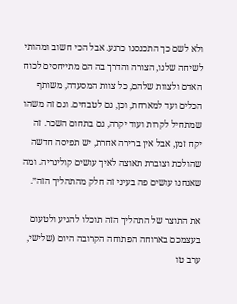ולא לשם כך התכנסנו כרגע. אבל הכי חשוב ומהותי לשיחה שלנו, הצורה והדרך בה הם מתייחסים לכוח האדם ולצוות שלהם, כל צוות המסעדה, משותף הכלים ועד למארחת, וכן, גם לטבחים. וגם זה משהו שמתחיל לקרות ועוד יקרה, גם בתחום השכר. זה יקח זמן, אבל אין ברירה אחרת, יש תפיסה חדשה שהולכת וצוברת תאוצה לאיך עושים קולינריה. ומה שאנחנו עושים פה בעיני זה חלק מהתהליך הזה״.

את התוצר של התהליך הזה תוכלו להגיע ולטעום בעצמכם בארוחה הפתוחה הקרובה היום (שלישי, ערב טו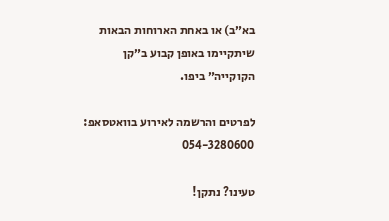בא״ב) או באחת הארוחות הבאות שיתקיימו באופן קבוע ב״קן הקוקייה״ ביפו.

לפרטים והרשמה לאירוע בוואטסאפ: 054-3280600

טעינו? נתקן!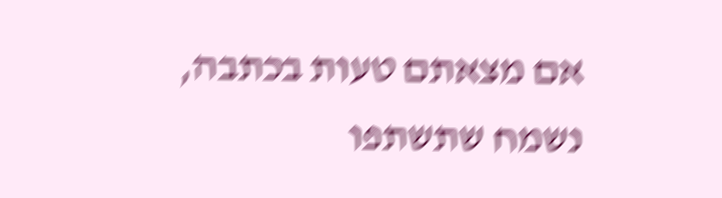אם מצאתם טעות בכתבה, נשמח שתשתפו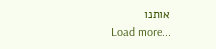אותנו
Load more...